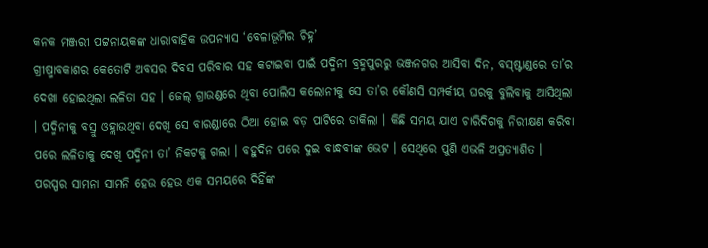କନକ ମଞ୍ଜରୀ ପଟ୍ଟନାୟକଙ୍କ ଧାରାବାହିକ ଉପନ୍ୟାସ ‘ବେଳାଭୂମିର ଚିହ୍ନ’
ଗ୍ରୀଷ୍ମାବକାଶର କେତୋଟି ଅବସର ଦିବସ ପରିବାର ସହ କଟାଇବା ପାଇଁ ପଦ୍ମିନୀ ବ୍ରହ୍ମପୁରରୁ ଭଞ୍ଜନଗର ଆସିବା ଦିନ, ବସ୍ଷ୍ଟାଣ୍ଡରେ ତା’ର ଦେଖା ହୋଇଥିଲା ଲଳିତା ସହ । ଜେଲ୍ ଗ୍ରାଉଣ୍ଡରେ ଥିବା ପୋଲିସ କଲୋନୀକୁ ସେ ତା’ର କୌଣସି ସମ୍ପର୍କୀୟ ଘରକୁ ବୁଲିବାକୁ ଆସିଥିଲା । ପଦ୍ମିନୀକୁ ବସ୍ରୁ ଓହ୍ଲାଉଥିବା ଦେଖି ସେ ବାରଣ୍ଡାରେ ଠିଆ ହୋଇ ବଡ଼ ପାଟିରେ ଡାକିଲା । କିଛି ସମୟ ଯାଏ ଚାରିଦିଗକୁ ନିରୀକ୍ଷଣ କରିବା ପରେ ଲଳିତାକୁ ଦେଖି ପଦ୍ମିନୀ ତା’ ନିକଟକୁ ଗଲା । ବହୁଦିନ ପରେ ଦୁଇ ବାନ୍ଧବୀଙ୍କ ଭେଟ । ସେଥିରେ ପୁଣି ଏଭଳି ଅପ୍ରତ୍ୟାଶିତ ।
ପରସ୍ପର ସାମନା ସାମନି ହେଉ ହେଉ ଏକ ସମୟରେ ଦିହିଁଙ୍କ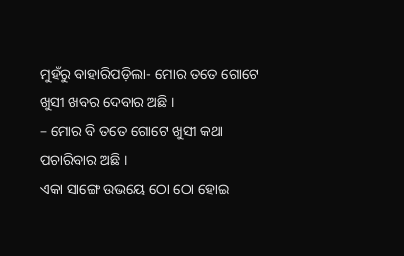ମୁହଁରୁ ବାହାରିପଡ଼ିଲା- ମୋର ତତେ ଗୋଟେ ଖୁସୀ ଖବର ଦେବାର ଅଛି ।
– ମୋର ବି ତତେ ଗୋଟେ ଖୁସୀ କଥା ପଚାରିବାର ଅଛି ।
ଏକା ସାଙ୍ଗେ ଉଭୟେ ଠୋ ଠୋ ହୋଇ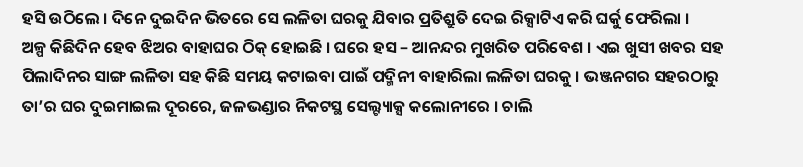ହସି ଉଠିଲେ । ଦିନେ ଦୁଇଦିନ ଭିତରେ ସେ ଲଳିତା ଘରକୁ ଯିବାର ପ୍ରତିଶ୍ରୁତି ଦେଇ ରିକ୍ସାଟିଏ କରି ଘର୍କୁ ଫେରିଲା ।
ଅଳ୍ପ କିଛିଦିନ ହେବ ଝିଅର ବାହାଘର ଠିକ୍ ହୋଇଛି । ଘରେ ହସ – ଆନନ୍ଦର ମୁଖରିତ ପରିବେଶ । ଏଇ ଖୁସୀ ଖବର ସହ ପିଲାଦିନର ସାଙ୍ଗ ଲଳିତା ସହ କିଛି ସମୟ କଟାଇବା ପାଇଁ ପଦ୍ମିନୀ ବାହାରିଲା ଲଳିତା ଘରକୁ । ଭଞ୍ଜନଗର ସହରଠାରୁ ତା’ର ଘର ଦୁଇମାଇଲ ଦୂରରେ, ଜଳଭଣ୍ଡାର ନିକଟସ୍ଥ ସେଲ୍ଟ୍ୟାକ୍ସ କଲୋନୀରେ । ଚାଲି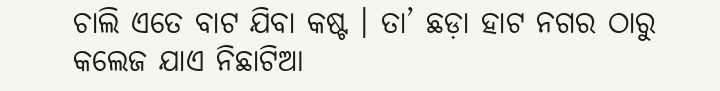ଚାଲି ଏତେ ବାଟ ଯିବା କଷ୍ଟ । ତା’ ଛଡ଼ା ହାଟ ନଗର ଠାରୁ
କଲେଜ ଯାଏ ନିଛାଟିଆ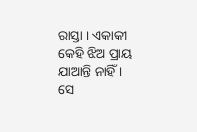ରାସ୍ତା । ଏକାକୀ କେହି ଝିଅ ପ୍ରାୟ ଯାଆନ୍ତି ନାହିଁ । ସେ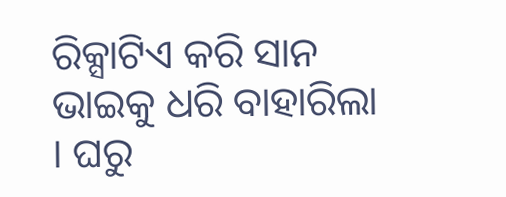ରିକ୍ସାଟିଏ କରି ସାନ ଭାଇକୁ ଧରି ବାହାରିଲା । ଘରୁ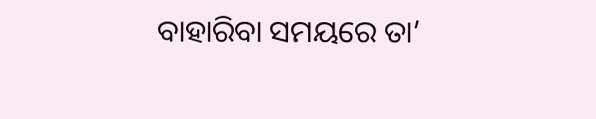ବାହାରିବା ସମୟରେ ତା’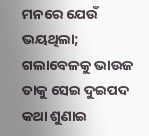ମନରେ ଯେଉଁ ଭୟଥିଲା; ଗଲାବେଳକୁ ଭାଉଜ ତାକୁ ସେଇ ଦୁଇପଦ କଥା ଶୁଣାଇ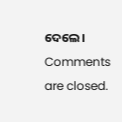ଦେଲେ ।
Comments are closed.